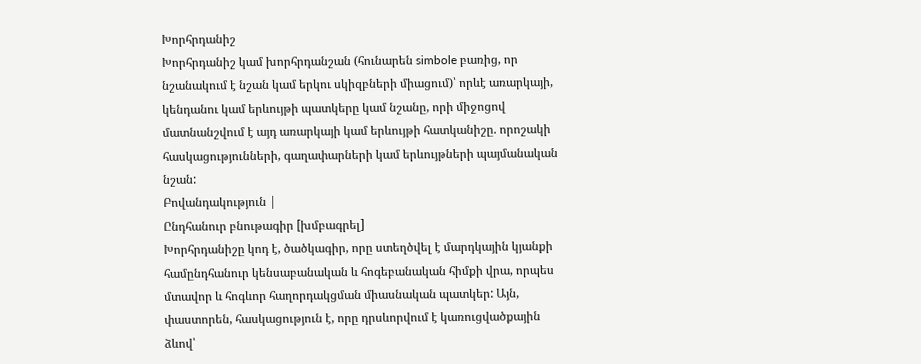Խորհրդանիշ
Խորհրդանիշ կամ խորհրդանշան (հունարեն simbole բառից, որ նշանակում է նշան կամ երկու սկիզբների միացում)՝ որևէ առարկայի, կենդանու կամ երևույթի պատկերը կամ նշանը, որի միջոցով մատնանշվում է այդ առարկայի կամ երևույթի հատկանիշը. որոշակի հասկացությունների, գաղափարների կամ երևույթների պայմանական նշան:
Բովանդակություն |
Ընդհանուր բնութագիր [խմբագրել]
Խորհրդանիշը կոդ է, ծածկագիր, որը ստեղծվել է մարդկային կյանքի համընդհանուր կենսաբանական և հոգեբանական հիմքի վրա, որպես մտավոր և հոգևոր հաղորդակցման միասնական պատկեր: Այն, փաստորեն, հասկացություն է, որը դրսևորվում է կառուցվածքային ձևով՝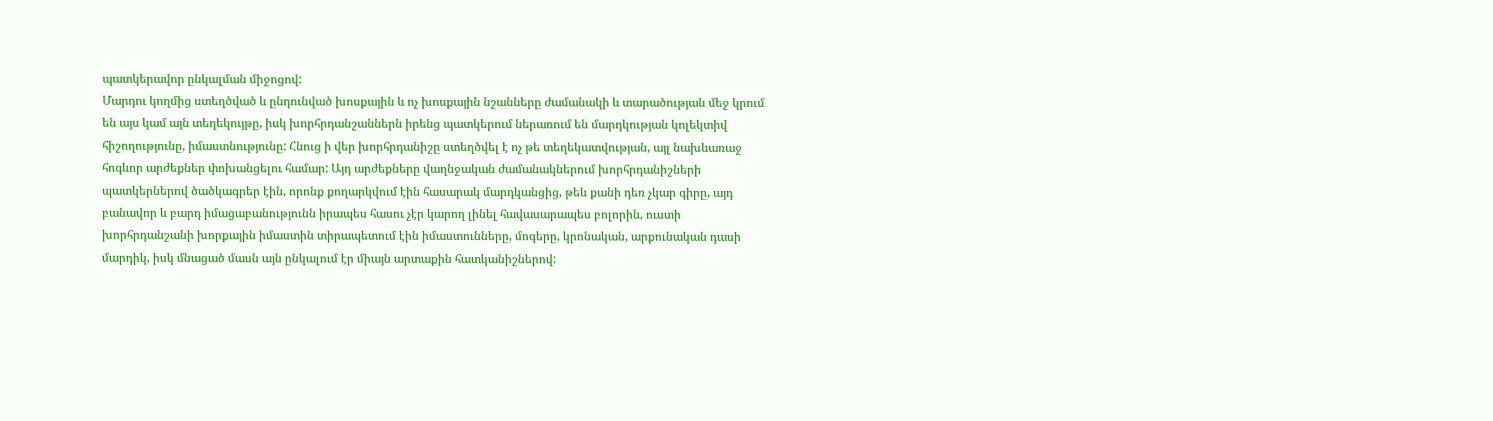պատկերավոր ընկալման միջոցով:
Մարդու կողմից ստեղծված և ընդունված խոսքային և ոչ խոսքային նշանները ժամանակի և տարածության մեջ կրում են այս կամ այն տեղեկույթը, իսկ խորհրդանշաններն իրենց պատկերում ներառում են մարդկության կոլեկտիվ հիշողությունը, իմաստնությունը: Հնուց ի վեր խորհրդանիշը ստեղծվել է ոչ թե տեղեկատվության, այլ նախևառաջ հոգևոր արժեքներ փոխանցելու համար: Այդ արժեքները վաղնջական ժամանակներում խորհրդանիշների պատկերներով ծածկագրեր էին, որոնք քողարկվում էին հասարակ մարդկանցից, թեև քանի դեռ չկար գիրը, այդ բանավոր և բարդ իմացաբանությունն իրապես հասու չէր կարող լինել հավասարապես բոլորին, ուստի խորհրդանշանի խորքային իմաստին տիրապետում էին իմաստունները, մոգերը, կրոնական, արքունական դասի մարդիկ, իսկ մնացած մասն այն ընկալում էր միայն արտաքին հատկանիշներով: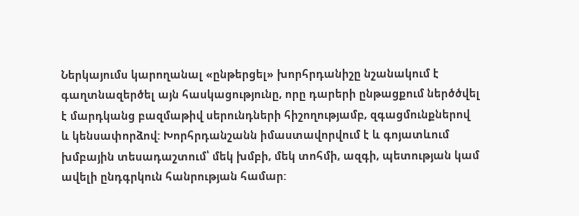Ներկայումս կարողանալ «ընթերցել» խորհրդանիշը նշանակում է գաղտնազերծել այն հասկացությունը, որը դարերի ընթացքում ներծծվել է մարդկանց բազմաթիվ սերունդների հիշողությամբ, զգացմունքներով և կենսափորձով: Խորհրդանշանն իմաստավորվում է և գոյատևում խմբային տեսադաշտում՝ մեկ խմբի, մեկ տոհմի, ազգի, պետության կամ ավելի ընդգրկուն հանրության համար: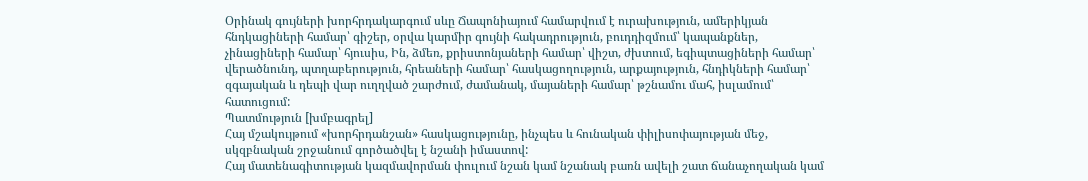Օրինակ գույների խորհրդակարգում սևը Ճապոնիայում համարվում է ուրախություն, ամերիկյան հնդկացիների համար՝ գիշեր, օրվա կարմիր գույնի հակադրություն, բուդդիզմում՝ կապանքներ, չինացիների համար՝ հյուսիս, Ին, ձմեռ, քրիստոնյաների համար՝ վիշտ, ժխտում, եգիպտացիների համար՝ վերածնունդ, պտղաբերություն, հրեաների համար՝ հասկացողություն, արքայություն, հնդիկների համար՝ զգայական և դեպի վար ուղղված շարժում, ժամանակ, մայաների համար՝ թշնամու մահ, իսլամում՝ հատուցում:
Պատմություն [խմբագրել]
Հայ մշակույթում «խորհրդանշան» հասկացությունը, ինչպես և հունական փիլիսոփայության մեջ, սկզբնական շրջանում գործածվել է նշանի իմաստով:
Հայ մատենագիտության կազմավորման փուլում նշան կամ նշանակ բառն ավելի շատ ճանաչողական կամ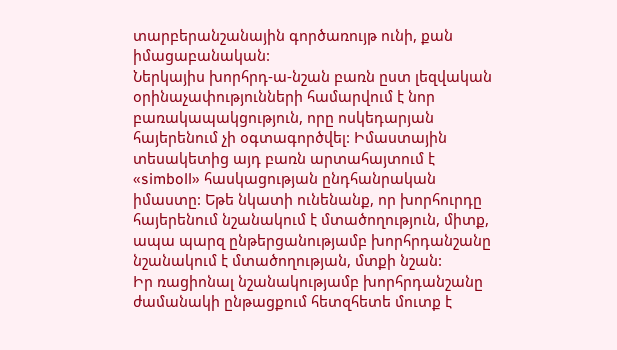տարբերանշանային գործառույթ ունի, քան իմացաբանական:
Ներկայիս խորհրդ-ա-նշան բառն ըստ լեզվական օրինաչափությունների համարվում է նոր բառակապակցություն, որը ոսկեդարյան հայերենում չի օգտագործվել: Իմաստային տեսակետից այդ բառն արտահայտում է «simboll» հասկացության ընդհանրական իմաստը: Եթե նկատի ունենանք, որ խորհուրդը հայերենում նշանակում է մտածողություն, միտք, ապա պարզ ընթերցանությամբ խորհրդանշանը նշանակում է մտածողության, մտքի նշան:
Իր ռացիոնալ նշանակությամբ խորհրդանշանը ժամանակի ընթացքում հետզհետե մուտք է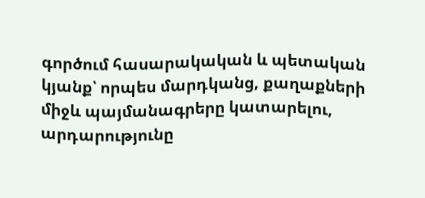գործում հասարակական և պետական կյանք՝ որպես մարդկանց, քաղաքների միջև պայմանագրերը կատարելու, արդարությունը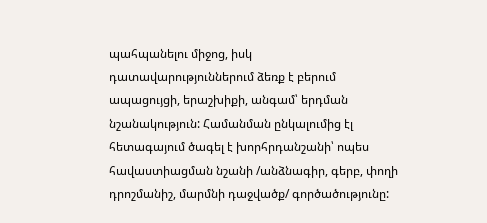պահպանելու միջոց, իսկ դատավարություններում ձեռք է բերում ապացույցի, երաշխիքի, անգամ՝ երդման նշանակություն: Համանման ընկալումից էլ հետագայում ծագել է խորհրդանշանի՝ ոպես հավաստիացման նշանի /անձնագիր, գերբ, փողի դրոշմանիշ, մարմնի դաջվածք/ գործածությունը: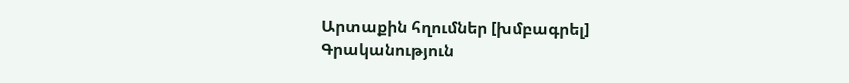Արտաքին հղումներ [խմբագրել]
Գրականություն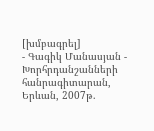[խմբագրել]
- Գագիկ Մանասյան - Խորհրդանշանների հանրագիտարան, Երևան, 2007թ.